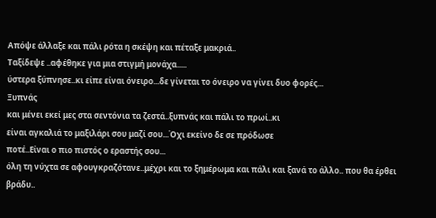Απόψε άλλαξε και πάλι ρότα η σκέψη και πέταξε μακριά..
Ταξίδεψε ..αφέθηκε για μια στιγμή μονάχα.....
ύστερα ξύπνησε..κι είπε είναι όνειρο...δε γίνεται το όνειρο να γίνει δυο φορές...
Ξυπνάς
και μένει εκεί μες στα σεντόνια τα ζεστά..ξυπνάς και πάλι το πρωί..κι
είναι αγκαλιά το μαξιλάρι σου μαζί σου...Όχι εκείνο δε σε πρόδωσε
ποτέ..Είναι ο πιο πιστός ο εραστής σου...
όλη τη νύχτα σε αφουγκραζότανε..μέχρι και το ξημέρωμα και πάλι και ξανά το άλλο.. που θα έρθει βράδυ..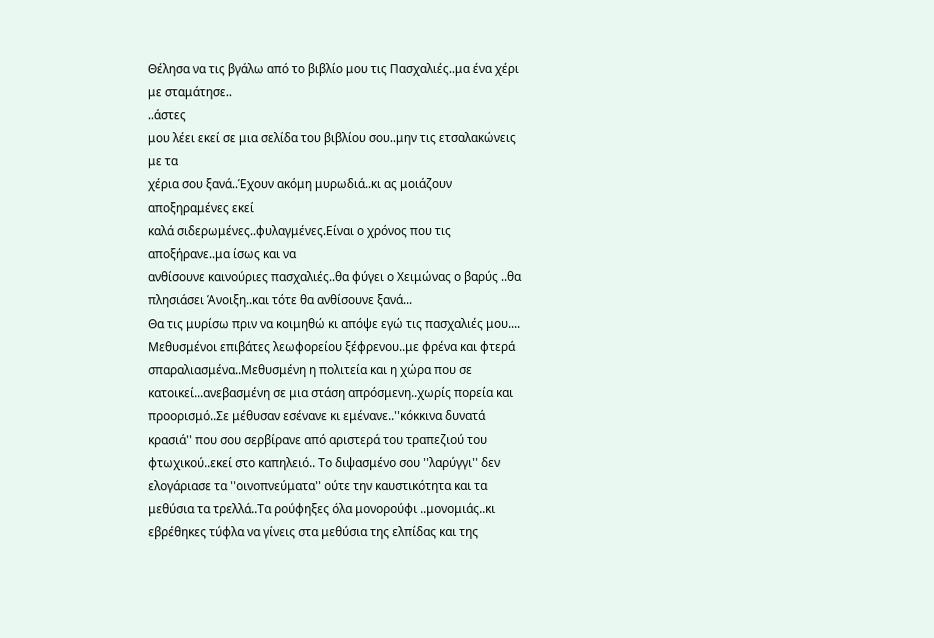Θέλησα να τις βγάλω από το βιβλίο μου τις Πασχαλιές..μα ένα χέρι με σταμάτησε..
..άστες
μου λέει εκεί σε μια σελίδα του βιβλίου σου..μην τις ετσαλακώνεις με τα
χέρια σου ξανά..Έχουν ακόμη μυρωδιά..κι ας μοιάζουν αποξηραμένες εκεί
καλά σιδερωμένες..φυλαγμένες.Είναι ο χρόνος που τις αποξήρανε..μα ίσως και να
ανθίσουνε καινούριες πασχαλιές..θα φύγει ο Χειμώνας ο βαρύς ..θα
πλησιάσει Άνοιξη..και τότε θα ανθίσουνε ξανά...
Θα τις μυρίσω πριν να κοιμηθώ κι απόψε εγώ τις πασχαλιές μου....
Μεθυσμένοι επιβάτες λεωφορείου ξέφρενου..με φρένα και φτερά σπαραλιασμένα..Μεθυσμένη η πολιτεία και η χώρα που σε κατοικεί...ανεβασμένη σε μια στάση απρόσμενη..χωρίς πορεία και προορισμό..Σε μέθυσαν εσένανε κι εμένανε..''κόκκινα δυνατά κρασιά'' που σου σερβίρανε από αριστερά του τραπεζιού του φτωχικού..εκεί στο καπηλειό.. Το διψασμένο σου ''λαρύγγι'' δεν ελογάριασε τα ''οινοπνεύματα'' ούτε την καυστικότητα και τα μεθύσια τα τρελλά..Τα ρούφηξες όλα μονορούφι ..μονομιάς..κι εβρέθηκες τύφλα να γίνεις στα μεθύσια της ελπίδας και της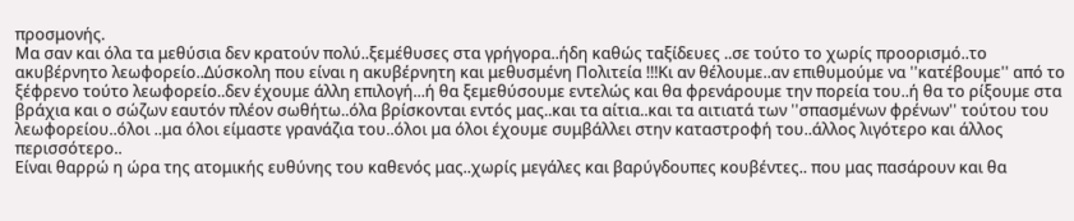προσμονής.
Μα σαν και όλα τα μεθύσια δεν κρατούν πολύ..ξεμέθυσες στα γρήγορα..ήδη καθώς ταξίδευες ..σε τούτο το χωρίς προορισμό..το ακυβέρνητο λεωφορείο..Δύσκολη που είναι η ακυβέρνητη και μεθυσμένη Πολιτεία !!!Κι αν θέλουμε..αν επιθυμούμε να ''κατέβουμε'' από το ξέφρενο τούτο λεωφορείο..δεν έχουμε άλλη επιλογή...ή θα ξεμεθύσουμε εντελώς και θα φρενάρουμε την πορεία του..ή θα το ρίξουμε στα βράχια και ο σώζων εαυτόν πλέον σωθήτω..όλα βρίσκονται εντός μας..και τα αίτια..και τα αιτιατά των ''σπασμένων φρένων'' τούτου του λεωφορείου..όλοι ..μα όλοι είμαστε γρανάζια του..όλοι μα όλοι έχουμε συμβάλλει στην καταστροφή του..άλλος λιγότερο και άλλος περισσότερο..
Είναι θαρρώ η ώρα της ατομικής ευθύνης του καθενός μας..χωρίς μεγάλες και βαρύγδουπες κουβέντες.. που μας πασάρουν και θα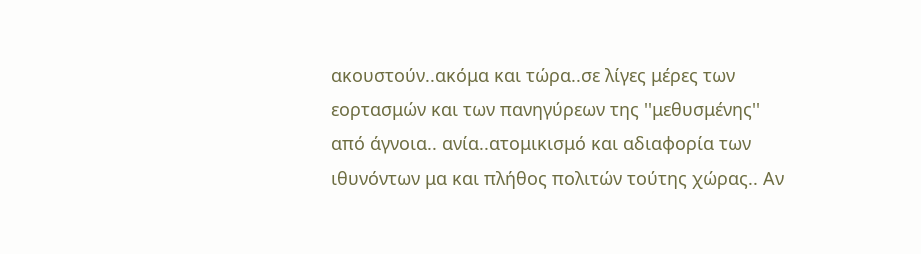ακουστούν..ακόμα και τώρα..σε λίγες μέρες των εορτασμών και των πανηγύρεων της ''μεθυσμένης'' από άγνοια.. ανία..ατομικισμό και αδιαφορία των ιθυνόντων μα και πλήθος πολιτών τούτης χώρας.. Αν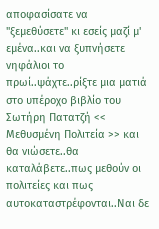αποφασίσατε να ''ξεμεθύσετε'' κι εσείς μαζί μ' εμένα..και να ξυπνήσετε νηφάλιοι το πρωί..ψάχτε..ρίξτε μια ματιά στο υπέροχο βιβλίο του Σωτήρη Πατατζή << Μεθυσμένη Πολιτεία >> και θα νιώσετε..θα καταλάβετε..πως μεθούν οι πολιτείες και πως αυτοκαταστρέφονται..Ναι δε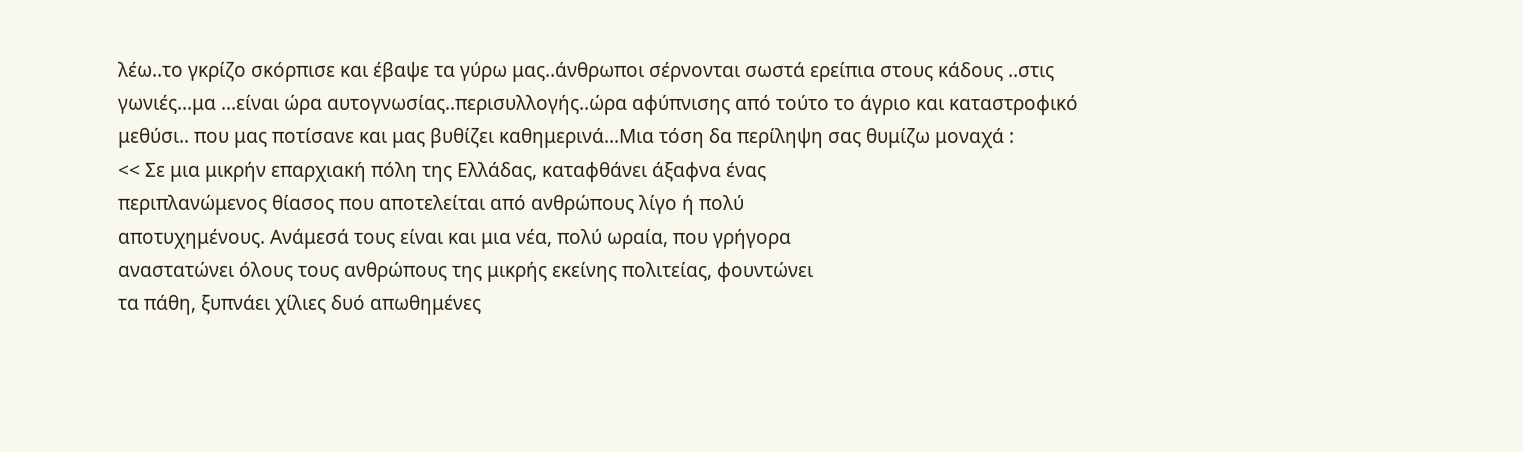λέω..το γκρίζο σκόρπισε και έβαψε τα γύρω μας..άνθρωποι σέρνονται σωστά ερείπια στους κάδους ..στις γωνιές...μα ...είναι ώρα αυτογνωσίας..περισυλλογής..ώρα αφύπνισης από τούτο το άγριο και καταστροφικό μεθύσι.. που μας ποτίσανε και μας βυθίζει καθημερινά...Μια τόση δα περίληψη σας θυμίζω μοναχά :
<< Σε μια μικρήν επαρχιακή πόλη της Ελλάδας, καταφθάνει άξαφνα ένας
περιπλανώμενος θίασος που αποτελείται από ανθρώπους λίγο ή πολύ
αποτυχημένους. Ανάμεσά τους είναι και μια νέα, πολύ ωραία, που γρήγορα
αναστατώνει όλους τους ανθρώπους της μικρής εκείνης πολιτείας, φουντώνει
τα πάθη, ξυπνάει χίλιες δυό απωθημένες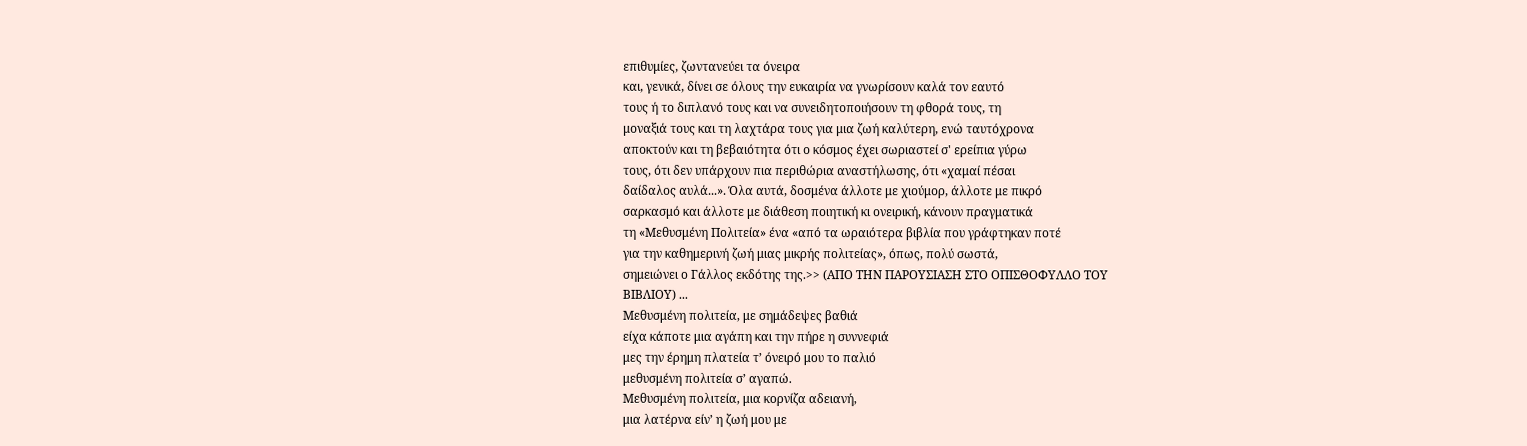επιθυμίες, ζωντανεύει τα όνειρα
και, γενικά, δίνει σε όλους την ευκαιρία να γνωρίσουν καλά τον εαυτό
τους ή το διπλανό τους και να συνειδητοποιήσουν τη φθορά τους, τη
μοναξιά τους και τη λαχτάρα τους για μια ζωή καλύτερη, ενώ ταυτόχρονα
αποκτούν και τη βεβαιότητα ότι ο κόσμος έχει σωριαστεί σ' ερείπια γύρω
τους, ότι δεν υπάρχουν πια περιθώρια αναστήλωσης, ότι «χαμαί πέσαι
δαίδαλος αυλά...». Όλα αυτά, δοσμένα άλλοτε με χιούμορ, άλλοτε με πικρό
σαρκασμό και άλλοτε με διάθεση ποιητική κι ονειρική, κάνουν πραγματικά
τη «Μεθυσμένη Πολιτεία» ένα «από τα ωραιότερα βιβλία που γράφτηκαν ποτέ
για την καθημερινή ζωή μιας μικρής πολιτείας», όπως, πολύ σωστά,
σημειώνει ο Γάλλος εκδότης της.>> (ΑΠΟ ΤΗΝ ΠΑΡΟΥΣΙΑΣΗ ΣΤΟ ΟΠΙΣΘΟΦΥΛΛΟ ΤΟΥ
ΒΙΒΛΙΟΥ) ...
Μεθυσμένη πολιτεία, με σημάδεψες βαθιά
είχα κάποτε μια αγάπη και την πήρε η συννεφιά
μες την έρημη πλατεία τ’ όνειρό μου το παλιό
μεθυσμένη πολιτεία σ’ αγαπώ.
Μεθυσμένη πολιτεία, μια κορνίζα αδειανή,
μια λατέρνα είν’ η ζωή μου με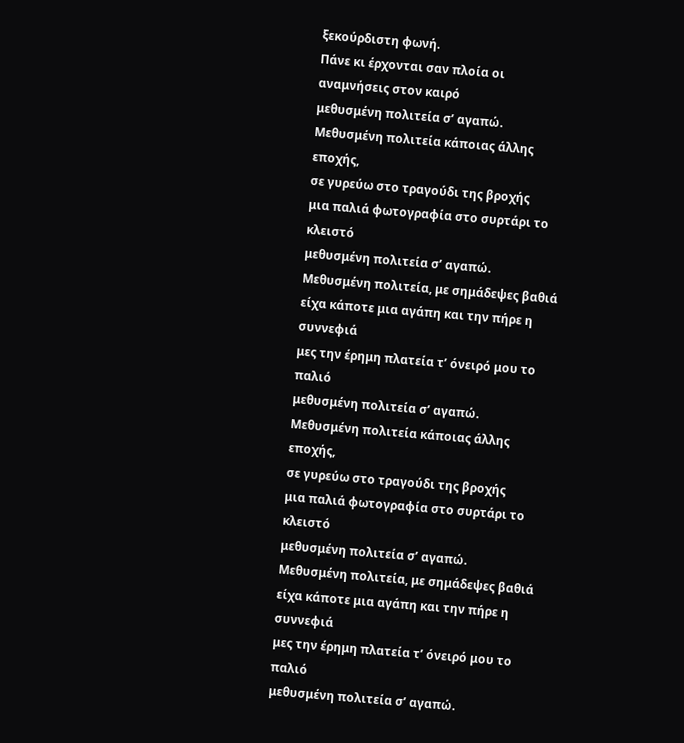ξεκούρδιστη φωνή.
Πάνε κι έρχονται σαν πλοία οι αναμνήσεις στον καιρό
μεθυσμένη πολιτεία σ’ αγαπώ.
Μεθυσμένη πολιτεία κάποιας άλλης εποχής,
σε γυρεύω στο τραγούδι της βροχής
μια παλιά φωτογραφία στο συρτάρι το κλειστό
μεθυσμένη πολιτεία σ’ αγαπώ.
Μεθυσμένη πολιτεία, με σημάδεψες βαθιά
είχα κάποτε μια αγάπη και την πήρε η συννεφιά
μες την έρημη πλατεία τ’ όνειρό μου το παλιό
μεθυσμένη πολιτεία σ’ αγαπώ.
Μεθυσμένη πολιτεία κάποιας άλλης εποχής,
σε γυρεύω στο τραγούδι της βροχής
μια παλιά φωτογραφία στο συρτάρι το κλειστό
μεθυσμένη πολιτεία σ’ αγαπώ.
Μεθυσμένη πολιτεία, με σημάδεψες βαθιά
είχα κάποτε μια αγάπη και την πήρε η συννεφιά
μες την έρημη πλατεία τ’ όνειρό μου το παλιό
μεθυσμένη πολιτεία σ’ αγαπώ.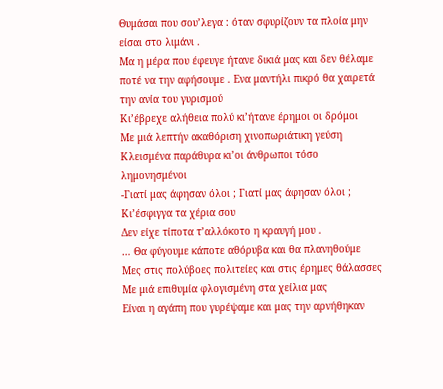Θυμάσαι που σου’λεγα : όταν σφυρίζουν τα πλοία μην είσαι στο λιμάνι .
Μα η μέρα που έφευγε ήτανε δικιά μας και δεν θέλαμε ποτέ να την αφήσουμε . Ενα μαντήλι πικρό θα χαιρετά την ανία του γυρισμού
Κι’έβρεχε αλήθεια πολύ κι’ήτανε έρημοι οι δρόμοι
Με μιά λεπτήν ακαθόριση χινοπωριάτικη γεύση
Κλεισμένα παράθυρα κι’οι άνθρωποι τόσο λημονησμένοι
-Γιατί μας άφησαν όλοι ; Γιατί μας άφησαν όλοι ; Κι’έσφιγγα τα χέρια σου
Δεν είχε τίποτα τ’αλλόκοτο η κραυγή μου .
… Θα φύγουμε κάποτε αθόρυβα και θα πλανηθούμε
Μες στις πολύβοες πολιτείες και στις έρημες θάλασσες
Με μιά επιθυμία φλογισμένη στα χείλια μας
Είναι η αγάπη που γυρέψαμε και μας την αρνήθηκαν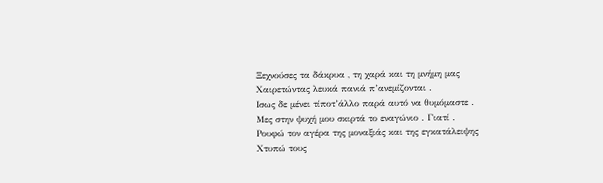Ξεχνούσες τα δάκρυα , τη χαρά και τη μνήμη μας
Χαιρετώντας λευκά πανιά π’ανεμίζονται .
Ισως δε μένει τίποτ’άλλο παρά αυτό να θυμόμαστε .
Μες στην ψυχή μου σκιρτά το εναγώνιο . Γιατί .
Ρουφώ τον αγέρα της μοναξιάς και της εγκατάλειψης
Χτυπώ τους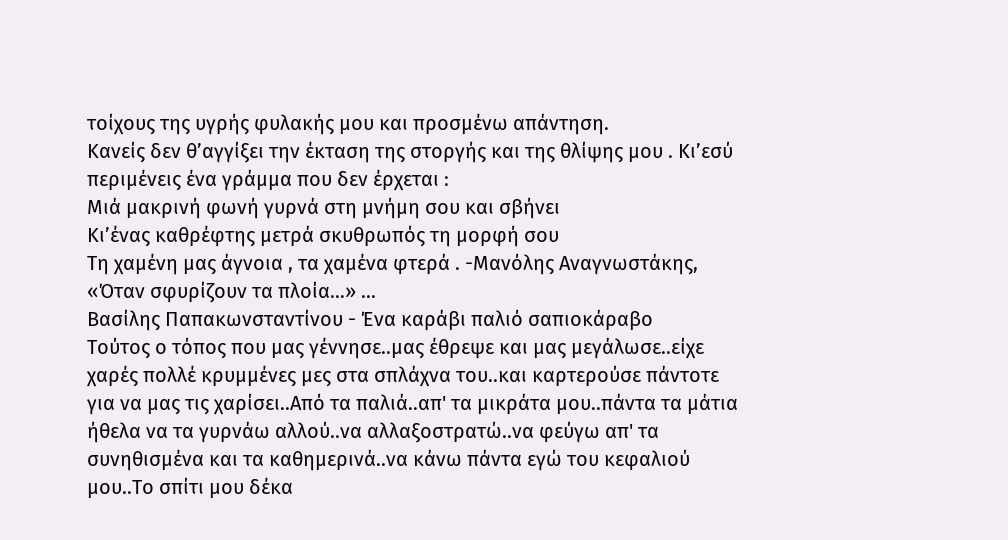τοίχους της υγρής φυλακής μου και προσμένω απάντηση.
Κανείς δεν θ’αγγίξει την έκταση της στοργής και της θλίψης μου . Κι’εσύ περιμένεις ένα γράμμα που δεν έρχεται :
Μιά μακρινή φωνή γυρνά στη μνήμη σου και σβήνει
Κι’ένας καθρέφτης μετρά σκυθρωπός τη μορφή σου
Τη χαμένη μας άγνοια , τα χαμένα φτερά . -Μανόλης Αναγνωστάκης, «Όταν σφυρίζουν τα πλοία…» ...
Βασίλης Παπακωνσταντίνου - Ένα καράβι παλιό σαπιοκάραβο
Τούτος ο τόπος που μας γέννησε..μας έθρεψε και μας μεγάλωσε..είχε χαρές πολλέ κρυμμένες μες στα σπλάχνα του..και καρτερούσε πάντοτε για να μας τις χαρίσει..Από τα παλιά..απ' τα μικράτα μου..πάντα τα μάτια ήθελα να τα γυρνάω αλλού..να αλλαξοστρατώ..να φεύγω απ' τα συνηθισμένα και τα καθημερινά..να κάνω πάντα εγώ του κεφαλιού μου..Το σπίτι μου δέκα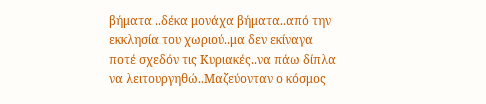βήματα ..δέκα μονάχα βήματα..από την εκκλησία του χωριού..μα δεν εκίναγα ποτέ σχεδόν τις Κυριακές..να πάω δίπλα να λειτουργηθώ..Μαζεύονταν ο κόσμος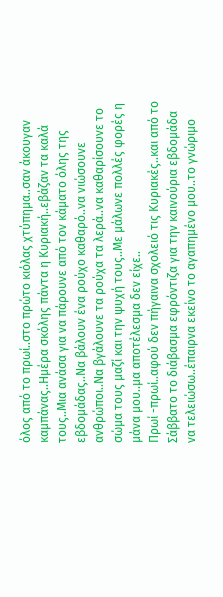όλος από το πρωί..στο πρώτο κιόλας χτύπημα..σαν άκουγαν καμπάνας..Ημέρα σκόλης πάντα η Κυριακή..εβάζαν τα καλά τους..Μια ανάσα για να πάρουνε από τον κάματο όλης της εβδομάδας..Να βάλουν ένα ρούχο καθαρό..να νιώσουνε ανθρώποι..Να βγάλουνε τα ρούχα τα λερά..να καθαρίσουνε το σώμα τους μαζί και την ψυχή τους..Με μάλωνε πολλές φορές η μάνα μου..μα αποτέλεσμα δεν είχε..
Πρωί -πρωί..αφού δεν πήγαινα σχολειό τις Κυριακές..και από το Σάββατο το διάβασμα εφρόντιζα για την καινούρια εβδομάδα να τελειώσω..έπαιρνα εκείνο το αγαπημένο μου..το γνώριμο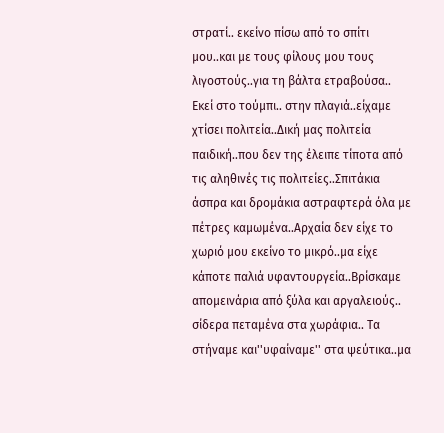στρατί.. εκείνο πίσω από το σπίτι μου..και με τους φίλους μου τους λιγοστούς..για τη βάλτα ετραβούσα.. Εκεί στο τούμπι.. στην πλαγιά..είχαμε χτίσει πολιτεία..Δική μας πολιτεία παιδική..που δεν της έλειπε τίποτα από τις αληθινές τις πολιτείες..Σπιτάκια άσπρα και δρομάκια αστραφτερά όλα με πέτρες καμωμένα..Αρχαία δεν είχε το χωριό μου εκείνο το μικρό..μα είχε κάποτε παλιά υφαντουργεία..Βρίσκαμε απομεινάρια από ξύλα και αργαλειούς.. σίδερα πεταμένα στα χωράφια.. Τα στήναμε και''υφαίναμε'' στα ψεύτικα..μα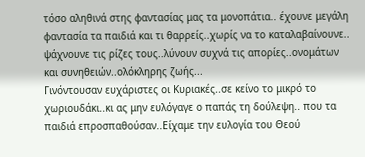τόσο αληθινά στης φαντασίας μας τα μονοπάτια.. έχουνε μεγάλη φαντασία τα παιδιά και τι θαρρείς..χωρίς να το καταλαβαίνουνε.. ψάχνουνε τις ρίζες τους..λύνουν συχνά τις απορίες..ονομάτων και συνηθειών..ολόκληρης ζωής...
Γινόντουσαν ευχάριστες οι Κυριακές..σε κείνο το μικρό το χωριουδάκι..κι ας μην ευλόγαγε ο παπάς τη δούλεψη.. που τα παιδιά επροσπαθούσαν..Είχαμε την ευλογία του Θεού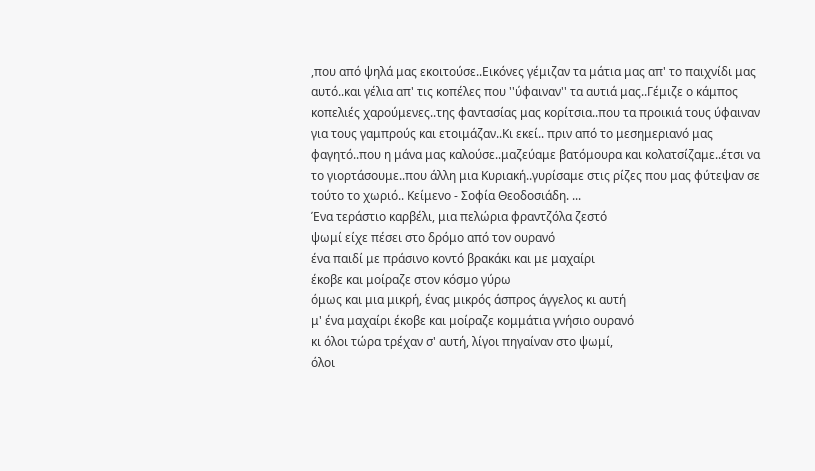,που από ψηλά μας εκοιτούσε..Εικόνες γέμιζαν τα μάτια μας απ' το παιχνίδι μας αυτό..και γέλια απ' τις κοπέλες που ''ύφαιναν'' τα αυτιά μας..Γέμιζε ο κάμπος κοπελιές χαρούμενες..της φαντασίας μας κορίτσια..που τα προικιά τους ύφαιναν για τους γαμπρούς και ετοιμάζαν..Κι εκεί.. πριν από το μεσημεριανό μας φαγητό..που η μάνα μας καλούσε..μαζεύαμε βατόμουρα και κολατσίζαμε..έτσι να το γιορτάσουμε..που άλλη μια Κυριακή..γυρίσαμε στις ρίζες που μας φύτεψαν σε τούτο το χωριό.. Κείμενο - Σοφία Θεοδοσιάδη. ...
Ένα τεράστιο καρβέλι, μια πελώρια φραντζόλα ζεστό
ψωμί είχε πέσει στο δρόμο από τον ουρανό
ένα παιδί με πράσινο κοντό βρακάκι και με μαχαίρι
έκοβε και μοίραζε στον κόσμο γύρω
όμως και μια μικρή, ένας μικρός άσπρος άγγελος κι αυτή
μ' ένα μαχαίρι έκοβε και μοίραζε κομμάτια γνήσιο ουρανό
κι όλοι τώρα τρέχαν σ' αυτή, λίγοι πηγαίναν στο ψωμί,
όλοι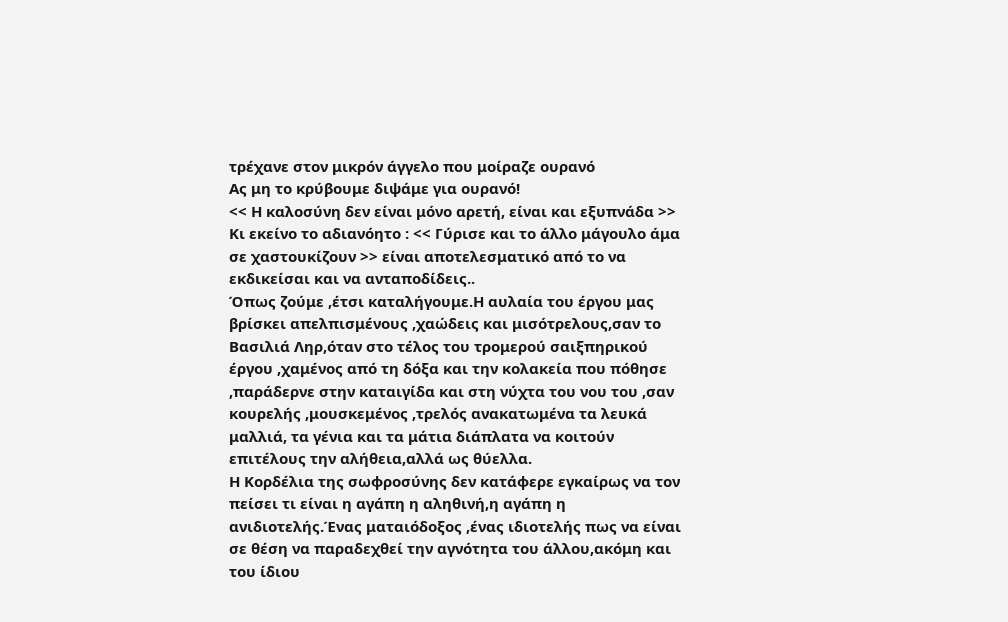τρέχανε στον μικρόν άγγελο που μοίραζε ουρανό
Ας μη το κρύβουμε διψάμε για ουρανό!
<< Η καλοσύνη δεν είναι μόνο αρετή, είναι και εξυπνάδα >> Κι εκείνο το αδιανόητο : << Γύρισε και το άλλο μάγουλο άμα σε χαστουκίζουν >> είναι αποτελεσματικό από το να εκδικείσαι και να ανταποδίδεις..
Όπως ζούμε ,έτσι καταλήγουμε.Η αυλαία του έργου μας βρίσκει απελπισμένους ,χαώδεις και μισότρελους,σαν το Βασιλιά Ληρ,όταν στο τέλος του τρομερού σαιξπηρικού έργου ,χαμένος από τη δόξα και την κολακεία που πόθησε ,παράδερνε στην καταιγίδα και στη νύχτα του νου του ,σαν κουρελής ,μουσκεμένος ,τρελός ανακατωμένα τα λευκά μαλλιά, τα γένια και τα μάτια διάπλατα να κοιτούν επιτέλους την αλήθεια,αλλά ως θύελλα.
Η Κορδέλια της σωφροσύνης δεν κατάφερε εγκαίρως να τον πείσει τι είναι η αγάπη η αληθινή,η αγάπη η ανιδιοτελής.Ένας ματαιόδοξος ,ένας ιδιοτελής πως να είναι σε θέση να παραδεχθεί την αγνότητα του άλλου,ακόμη και του ίδιου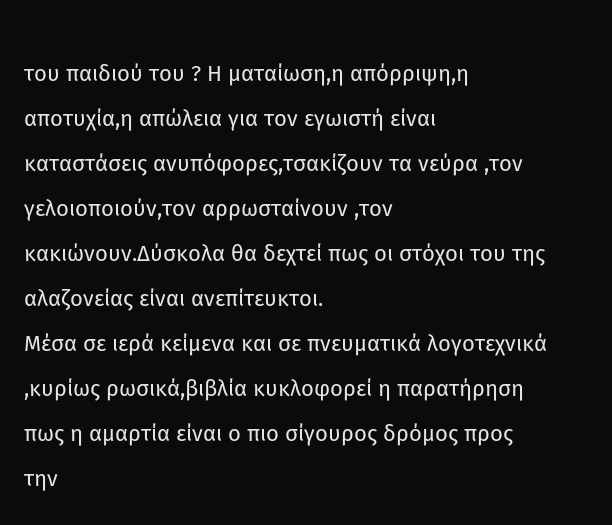του παιδιού του ? Η ματαίωση,η απόρριψη,η αποτυχία,η απώλεια για τον εγωιστή είναι καταστάσεις ανυπόφορες,τσακίζουν τα νεύρα ,τον γελοιοποιούν,τον αρρωσταίνουν ,τον κακιώνουν.Δύσκολα θα δεχτεί πως οι στόχοι του της αλαζονείας είναι ανεπίτευκτοι.
Μέσα σε ιερά κείμενα και σε πνευματικά λογοτεχνικά ,κυρίως ρωσικά,βιβλία κυκλοφορεί η παρατήρηση πως η αμαρτία είναι ο πιο σίγουρος δρόμος προς την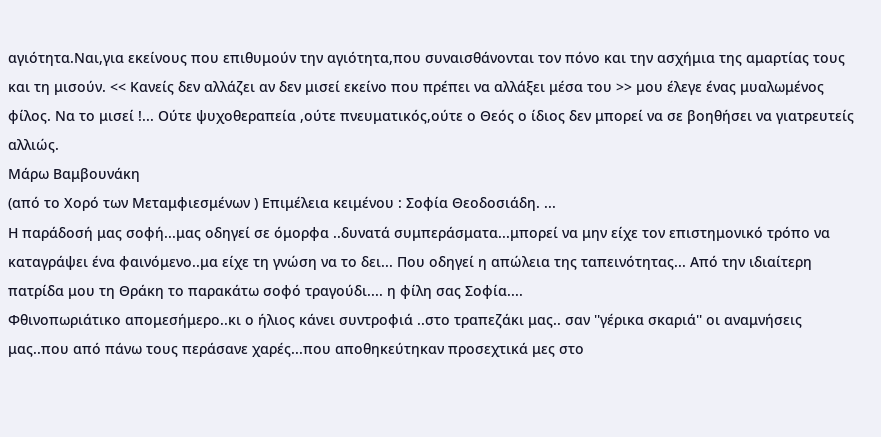αγιότητα.Ναι,για εκείνους που επιθυμούν την αγιότητα,που συναισθάνονται τον πόνο και την ασχήμια της αμαρτίας τους και τη μισούν. << Κανείς δεν αλλάζει αν δεν μισεί εκείνο που πρέπει να αλλάξει μέσα του >> μου έλεγε ένας μυαλωμένος φίλος. Να το μισεί !... Ούτε ψυχοθεραπεία ,ούτε πνευματικός,ούτε ο Θεός ο ίδιος δεν μπορεί να σε βοηθήσει να γιατρευτείς αλλιώς.
Μάρω Βαμβουνάκη
(από το Χορό των Μεταμφιεσμένων ) Επιμέλεια κειμένου : Σοφία Θεοδοσιάδη. ...
Η παράδοσή μας σοφή...μας οδηγεί σε όμορφα ..δυνατά συμπεράσματα...μπορεί να μην είχε τον επιστημονικό τρόπο να καταγράψει ένα φαινόμενο..μα είχε τη γνώση να το δει... Που οδηγεί η απώλεια της ταπεινότητας... Από την ιδιαίτερη πατρίδα μου τη Θράκη το παρακάτω σοφό τραγούδι.... η φίλη σας Σοφία....
Φθινοπωριάτικο απομεσήμερο..κι ο ήλιος κάνει συντροφιά ..στο τραπεζάκι μας.. σαν ''γέρικα σκαριά'' οι αναμνήσεις μας..που από πάνω τους περάσανε χαρές...που αποθηκεύτηκαν προσεχτικά μες στο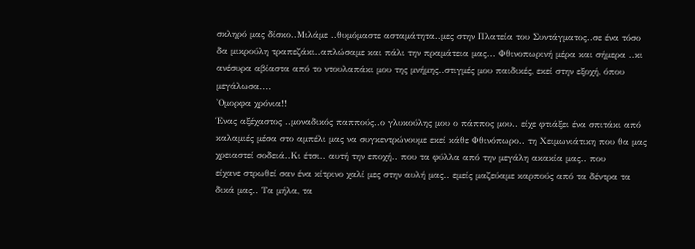σκληρό μας δίσκο..Μιλάμε ..θυμόμαστε ασταμάτητα..μες στην Πλατεία του Συντάγματος..σε ένα τόσο δα μικρούλη τραπεζάκι..απλώσαμε και πάλι την πραμάτεια μας... Φθινοπωρινή μέρα και σήμερα ..κι ανέσυρα αβίαστα από το ντουλαπάκι μου της μνήμης..στιγμές μου παιδικές, εκεί στην εξοχή, όπου μεγάλωσα....
'Ομορφα χρόνια!!
Ένας αξέχαστος ..μοναδικός παππούς..ο γλυκούλης μου ο πάππος μου.. είχε φτιάξει ένα σπιτάκι από καλαμιές μέσα στο αμπέλι μας να συγκεντρώνουμε εκεί κάθε Φθινόπωρο.. τη Χειμωνιάτικη που θα μας χρειαστεί σοδειά..Κι έτσι.. αυτή την εποχή.. που τα φύλλα από την μεγάλη ακακία μας.. που
είχανε στρωθεί σαν ένα κίτρινο χαλί μες στην αυλή μας.. εμείς μαζεύαμε καρπούς από τα δέντρα τα δικά μας.. Τα μήλα, τα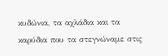κυδώνια, τα αχλάδια και τα
καρύδια που τα στεγνώναμε στις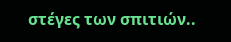στέγες των σπιτιών..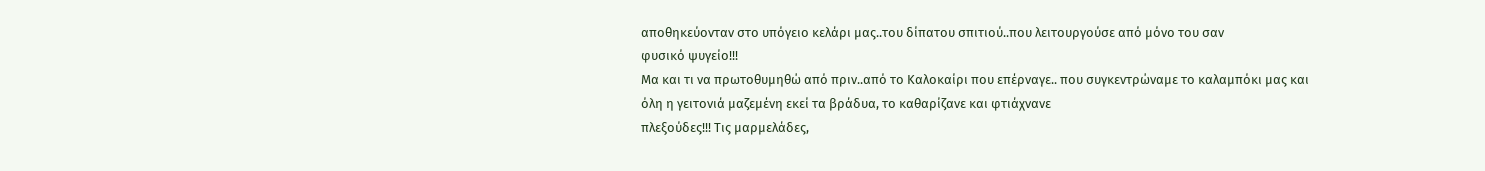αποθηκεύονταν στο υπόγειο κελάρι μας..του δίπατου σπιτιού..που λειτουργούσε από μόνο του σαν
φυσικό ψυγείο!!!
Μα και τι να πρωτοθυμηθώ από πριν..από το Καλοκαίρι που επέρναγε.. που συγκεντρώναμε το καλαμπόκι μας και
όλη η γειτονιά μαζεμένη εκεί τα βράδυα, το καθαρίζανε και φτιάχνανε
πλεξούδες!!! Τις μαρμελάδες,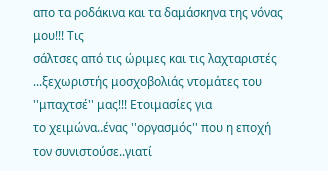απο τα ροδάκινα και τα δαμάσκηνα της νόνας μου!!! Τις
σάλτσες από τις ώριμες και τις λαχταριστές ...ξεχωριστής μοσχοβολιάς ντομάτες του ''μπαχτσέ'' μας!!! Ετοιμασίες για
το χειμώνα..ένας ''οργασμός'' που η εποχή τον συνιστούσε..γιατί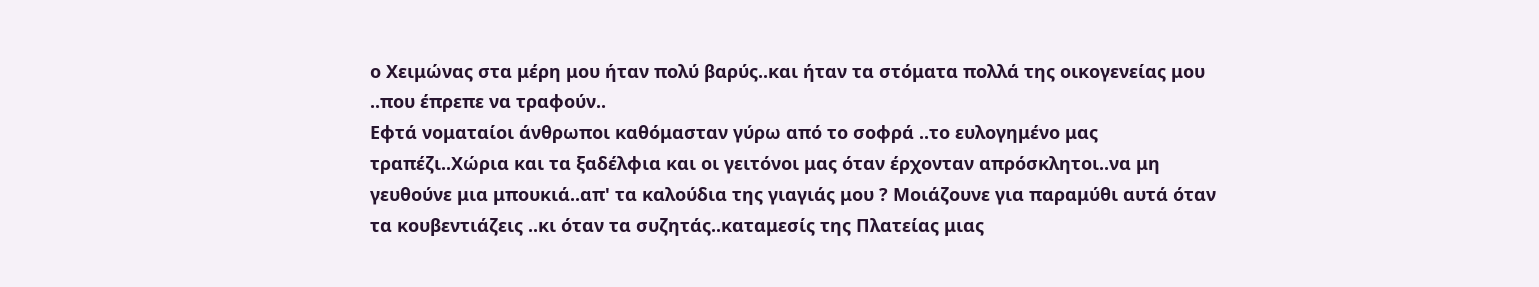ο Χειμώνας στα μέρη μου ήταν πολύ βαρύς..και ήταν τα στόματα πολλά της οικογενείας μου ..που έπρεπε να τραφούν..
Εφτά νοματαίοι άνθρωποι καθόμασταν γύρω από το σοφρά ..το ευλογημένο μας τραπέζι..Χώρια και τα ξαδέλφια και οι γειτόνοι μας όταν έρχονταν απρόσκλητοι..να μη γευθούνε μια μπουκιά..απ' τα καλούδια της γιαγιάς μου ? Μοιάζουνε για παραμύθι αυτά όταν τα κουβεντιάζεις ..κι όταν τα συζητάς..καταμεσίς της Πλατείας μιας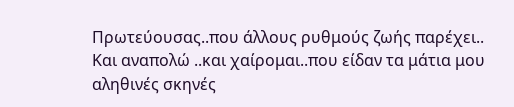Πρωτεύουσας..που άλλους ρυθμούς ζωής παρέχει.. Και αναπολώ ..και χαίρομαι..που είδαν τα μάτια μου αληθινές σκηνές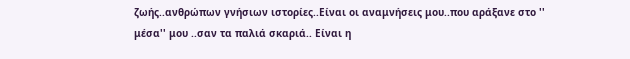ζωής..ανθρώπων γνήσιων ιστορίες..Είναι οι αναμνήσεις μου..που αράξανε στο '' μέσα'' μου ..σαν τα παλιά σκαριά.. Είναι η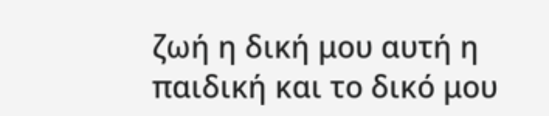ζωή η δική μου αυτή η παιδική και το δικό μου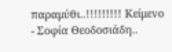παραμύθι..!!!!!!!!! Κείμενο - Σοφία Θεοδοσιάδη..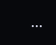...